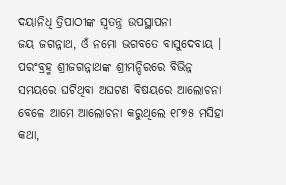ଦୟାନିଧି ତ୍ରିପାଠୀଙ୍କ ସ୍ଵତନ୍ତ୍ର ଉପସ୍ଥାପନା
ଜୟ ଜଗନ୍ନାଥ, ଓଁ ନମୋ ଭଗବତେ ବାସୁଦେବାୟ ।
ପରଂବ୍ରହ୍ମ ଶ୍ରୀଜଗନ୍ନାଥଙ୍କ ଶ୍ରୀମନ୍ଦିରରେ ବିଭିନ୍ନ ସମୟରେ ଘଟିଥିବା ଅଘଟଣ ବିଷୟରେ ଆଲୋଚନା ବେଳେ ଆମେ ଆଲୋଚନା କରୁଥିଲେ ୧୮୭୫ ମସିହା କଥା,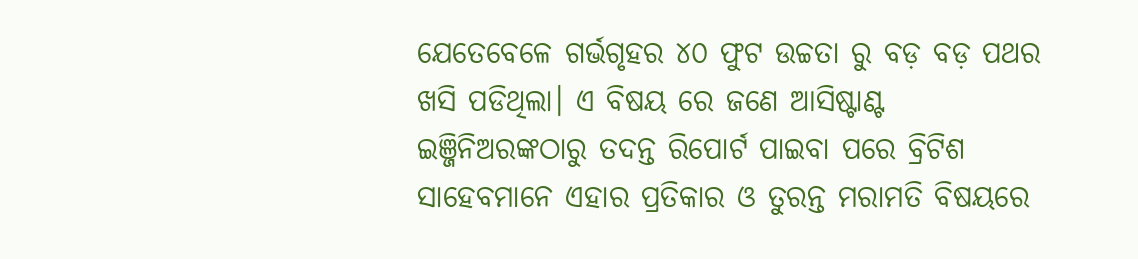ଯେତେବେଳେ ଗର୍ଭଗୃହର ୪୦ ଫୁଟ ଉଚ୍ଚତା ରୁ ବଡ଼ ବଡ଼ ପଥର ଖସି ପଡିଥିଲା। ଏ ବିଷୟ ରେ ଜଣେ ଆସିଷ୍ଟାଣ୍ଟ ଇଞ୍ଜିନିଅରଙ୍କଠାରୁ ତଦନ୍ତ ରିପୋର୍ଟ ପାଇବା ପରେ ବ୍ରିଟିଶ ସାହେବମାନେ ଏହାର ପ୍ରତିକାର ଓ ତୁରନ୍ତ ମରାମତି ବିଷୟରେ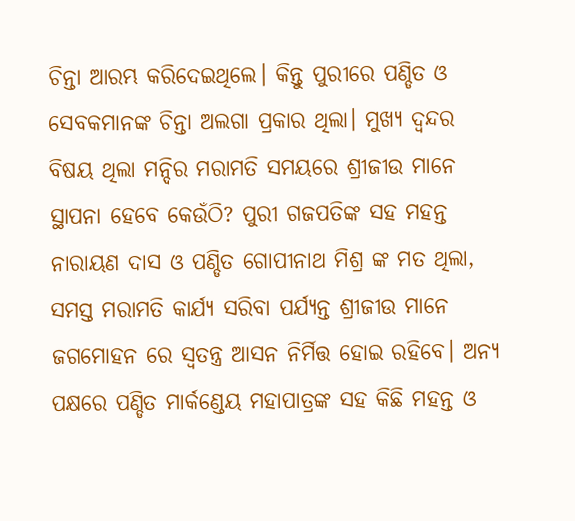ଚିନ୍ତା ଆରମ୍ଭ କରିଦେଇଥିଲେ। କିନ୍ତୁ ପୁରୀରେ ପଣ୍ଡିତ ଓ ସେବକମାନଙ୍କ ଚିନ୍ତା ଅଲଗା ପ୍ରକାର ଥିଲା। ମୁଖ୍ୟ ଦ୍ଵନ୍ଦର ବିଷୟ ଥିଲା ମନ୍ଦିର ମରାମତି ସମୟରେ ଶ୍ରୀଜୀଉ ମାନେ ସ୍ଥାପନା ହେବେ କେଉଁଠି? ପୁରୀ ଗଜପତିଙ୍କ ସହ ମହନ୍ତ ନାରାୟଣ ଦାସ ଓ ପଣ୍ଡିତ ଗୋପୀନାଥ ମିଶ୍ର ଙ୍କ ମତ ଥିଲା, ସମସ୍ତ ମରାମତି କାର୍ଯ୍ୟ ସରିବା ପର୍ଯ୍ୟନ୍ତ ଶ୍ରୀଜୀଉ ମାନେ ଜଗମୋହନ ରେ ସ୍ୱତନ୍ତ୍ର ଆସନ ନିର୍ମିତ୍ତ ହୋଇ ରହିବେ। ଅନ୍ୟ ପକ୍ଷରେ ପଣ୍ଡିତ ମାର୍କଣ୍ଡେୟ ମହାପାତ୍ରଙ୍କ ସହ କିଛି ମହନ୍ତ ଓ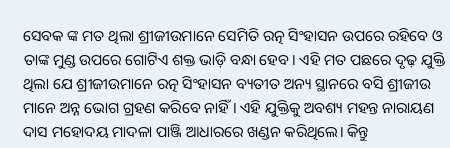ସେବକ ଙ୍କ ମତ ଥିଲା ଶ୍ରୀଜୀଉମାନେ ସେମିତି ରତ୍ନ ସିଂହାସନ ଉପରେ ରହିବେ ଓ ତାଙ୍କ ମୁଣ୍ଡ ଉପରେ ଗୋଟିଏ ଶକ୍ତ ଭାଡ଼ି ବନ୍ଧା ହେବ। ଏହି ମତ ପଛରେ ଦୃଢ଼ ଯୁକ୍ତି ଥିଲା ଯେ ଶ୍ରୀଜୀଉମାନେ ରତ୍ନ ସିଂହାସନ ବ୍ୟତୀତ ଅନ୍ୟ ସ୍ଥାନରେ ବସି ଶ୍ରୀଜୀଉ ମାନେ ଅନ୍ନ ଭୋଗ ଗ୍ରହଣ କରିବେ ନାହିଁ। ଏହି ଯୁକ୍ତିକୁ ଅବଶ୍ୟ ମହନ୍ତ ନାରାୟଣ ଦାସ ମହୋଦୟ ମାଦଳା ପାଞ୍ଜି ଆଧାରରେ ଖଣ୍ଡନ କରିଥିଲେ। କିନ୍ତୁ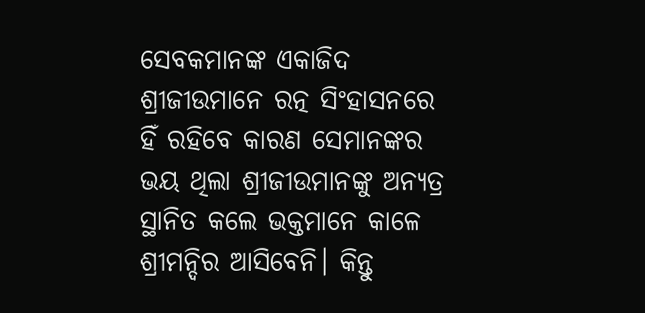ସେବକମାନଙ୍କ ଏକାଜିଦ ଶ୍ରୀଜୀଉମାନେ ରତ୍ନ ସିଂହାସନରେ ହିଁ ରହିବେ କାରଣ ସେମାନଙ୍କର ଭୟ ଥିଲା ଶ୍ରୀଜୀଉମାନଙ୍କୁ ଅନ୍ୟତ୍ର ସ୍ଥାନିତ କଲେ ଭକ୍ତମାନେ କାଳେ ଶ୍ରୀମନ୍ଦିର ଆସିବେନି। କିନ୍ତୁ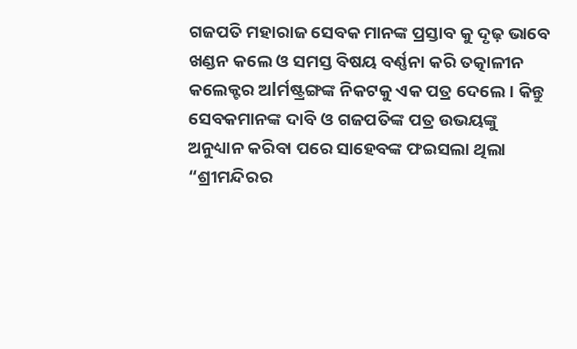ଗଜପତି ମହାରାଜ ସେବକ ମାନଙ୍କ ପ୍ରସ୍ତାବ କୁ ଦୃଢ଼ ଭାବେ ଖଣ୍ଡନ କଲେ ଓ ସମସ୍ତ ବିଷୟ ବର୍ଣ୍ଣନା କରି ତତ୍କାଳୀନ କଲେକ୍ଟର ଅlର୍ମଷ୍ଟ୍ରଙ୍ଗଙ୍କ ନିକଟକୁ ଏକ ପତ୍ର ଦେଲେ। କିନ୍ତୁ ସେବକମାନଙ୍କ ଦାବି ଓ ଗଜପତିଙ୍କ ପତ୍ର ଉଭୟଙ୍କୁ ଅନୁଧ୍ୟାନ କରିବା ପରେ ସାହେବଙ୍କ ଫଇସଲା ଥିଲା “ଶ୍ରୀମନ୍ଦିରର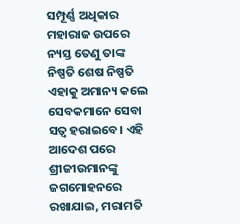ସମ୍ପୂର୍ଣ୍ଣ ଅଧିକାର ମହାରାଜ ଉପରେ ନ୍ୟସ୍ତ ତେଣୁ ତାଙ୍କ ନିଷ୍ପତି ଶେଷ ନିଷ୍ପତି ଏହାକୁ ଅମାନ୍ୟ କଲେ ସେବକମାନେ ସେବା ସତ୍ୱ ହରାଇବେ। ଏହି ଆଦେଶ ପରେ ଶ୍ରୀଜୀଉମାନଙ୍କୁ ଜଗମୋହନରେ ରଖାଯାଇ, ମରାମତି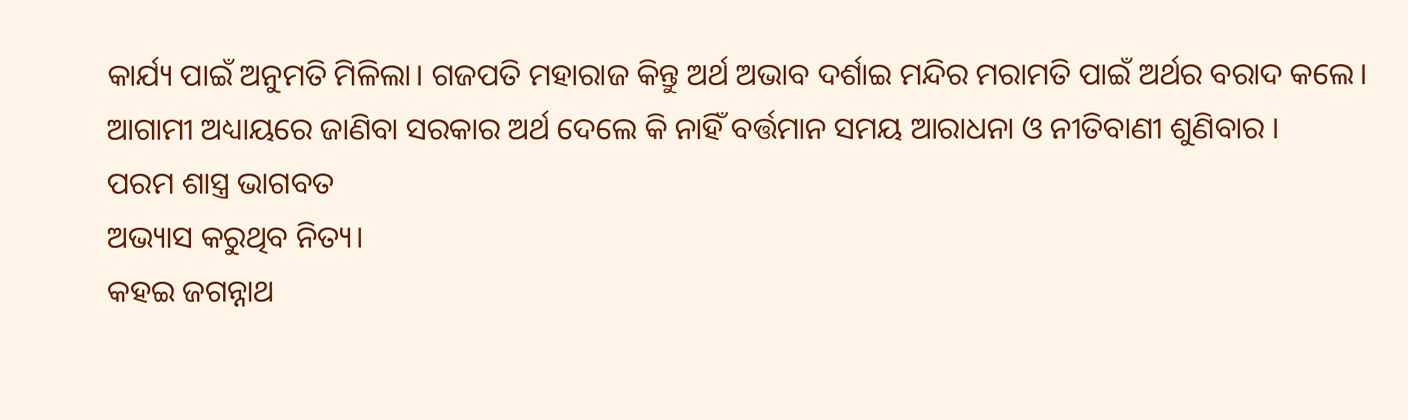କାର୍ଯ୍ୟ ପାଇଁ ଅନୁମତି ମିଳିଲା। ଗଜପତି ମହାରାଜ କିନ୍ତୁ ଅର୍ଥ ଅଭାବ ଦର୍ଶାଇ ମନ୍ଦିର ମରାମତି ପାଇଁ ଅର୍ଥର ବରାଦ କଲେ। ଆଗାମୀ ଅଧ୍ୟାୟରେ ଜାଣିବା ସରକାର ଅର୍ଥ ଦେଲେ କି ନାହିଁ ବର୍ତ୍ତମାନ ସମୟ ଆରାଧନା ଓ ନୀତିବାଣୀ ଶୁଣିବାର ।
ପରମ ଶାସ୍ତ୍ର ଭାଗବତ
ଅଭ୍ୟାସ କରୁଥିବ ନିତ୍ୟ।
କହଇ ଜଗନ୍ନାଥ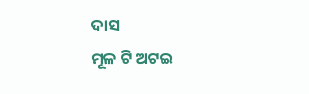ଦାସ
ମୂଳ ଟି ଅଟଇ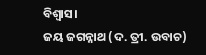ବିଶ୍ୱାସ।
ଜୟ ଜଗନ୍ନାଥ (ଦ. ତ୍ରୀ. ଉବାଚ)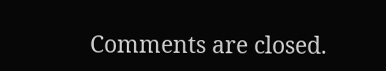Comments are closed.